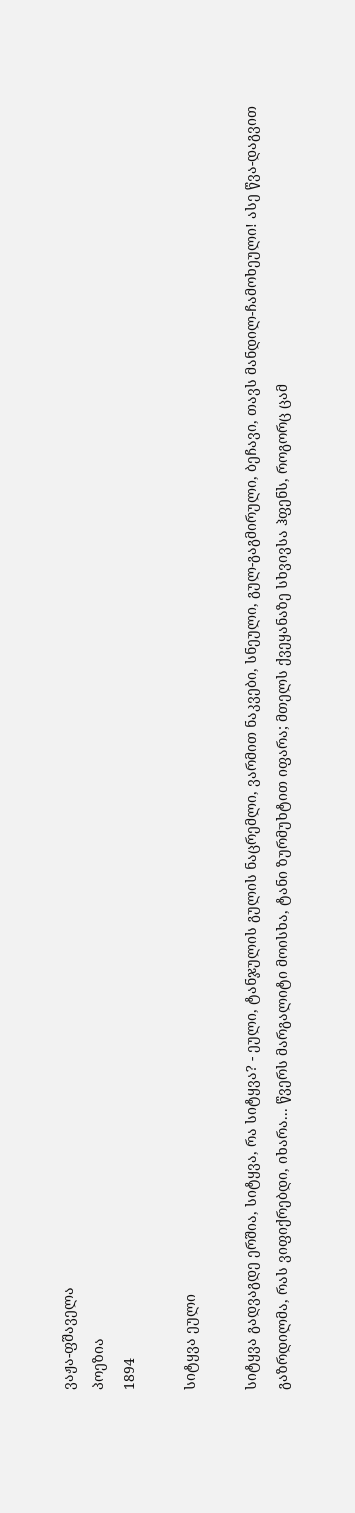ვაჟა-ფშაველა
პოეზია
1894

სიტყვა ეული

სიტყვა გადვაგდე ერშია, სიტყვა, რა სიტყვა? - ეული, ტანჯულის გულის ნაცრემლი, ვარმით ნაკვები, სნეული, გულ-გაგმირული, ბეჩავი, თავს მანდილ-ჩამოხეული! ასე წვა-დაგვით გაზრდილმა, რას ვიფიქრებდი, იხარა... წვერს მარგალიტი მოისხა, ტანი ზურმუხტით იფარა; მთელს ქვეყანაზე სხვივსა ჰფენს, როგორც ცამ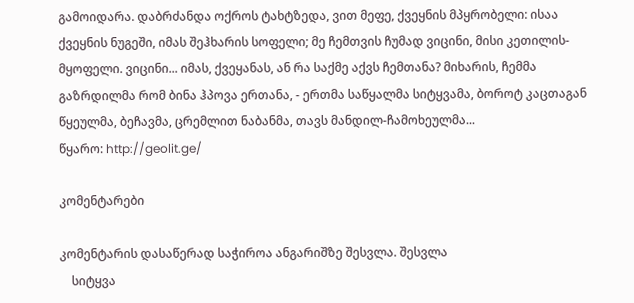გამოიდარა. დაბრძანდა ოქროს ტახტზედა, ვით მეფე, ქვეყნის მპყრობელი: ისაა ქვეყნის ნუგეში, იმას შეჰხარის სოფელი; მე ჩემთვის ჩუმად ვიცინი, მისი კეთილის-მყოფელი. ვიცინი... იმას, ქვეყანას, ან რა საქმე აქვს ჩემთანა? მიხარის, ჩემმა გაზრდილმა რომ ბინა ჰპოვა ერთანა, - ერთმა საწყალმა სიტყვამა, ბოროტ კაცთაგან წყეულმა, ბეჩავმა, ცრემლით ნაბანმა, თავს მანდილ-ჩამოხეულმა...
წყარო: http://geolit.ge/

კომენტარები

კომენტარის დასაწერად საჭიროა ანგარიშზე შესვლა. შესვლა
    სიტყვა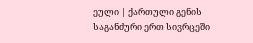ეული | ქართული გენის საგანძური ერთ სივრცეში